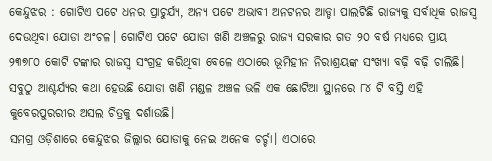କେନ୍ଦୁଝର : ଗୋଟିଏ ପଟେ ଧନର ପ୍ରାଚୁର୍ଯ୍ୟ, ଅନ୍ୟ ପଟେ ଅଭାବୀ ଅନଟନର ଆଡ୍ଡା ପାଲଟିଛି ରାଜ୍ୟକୁ ସର୍ବାଧିକ ରାଜସ୍ବ ଦେଉଥିବା ଯୋଡା ଅଂଚଳ। ଗୋଟିଏ ପଟେ ଯୋଡା ଖଣି ଅଞ୍ଚଳରୁ ରାଜ୍ୟ ସରକାର ଗତ ୨୦ ବର୍ଷ ମଧ୍ୟରେ ପ୍ରାୟ ୨୩୭୮୦ କୋଟି ଟଙ୍କାର ରାଜସ୍ବ ସଂଗ୍ରହ କରିଥିବା ବେଳେ ଏଠାରେ ଭୂମିହୀନ ନିରାଶ୍ରୟଙ୍କ ସଂଖ୍ୟା ବଢ଼ି ବଢ଼ି ଚାଲିଛି। ସବୁଠୁ ଆଶ୍ଚର୍ଯ୍ୟର କଥା ହେଉଛି ଯୋଡା ଖଣି ମଣ୍ଡଳ ଅଞ୍ଚଳ ଭଳି ଏକ ଛୋଟିଆ ସ୍ଥାନରେ ୮୪ ଟି ବସ୍ତି ଏହି କୁବେରପୁରରୀର ଅସଲ ଚିତ୍ରକୁ ଦର୍ଶାଉଛି।
ସମଗ୍ର ଓଡ଼ିଶାରେ କେନ୍ଦୁଝର ଜିଲ୍ଲାର ଯୋଡାକୁ ନେଇ ଅନେକ ଚର୍ଚ୍ଚା। ଏଠାରେ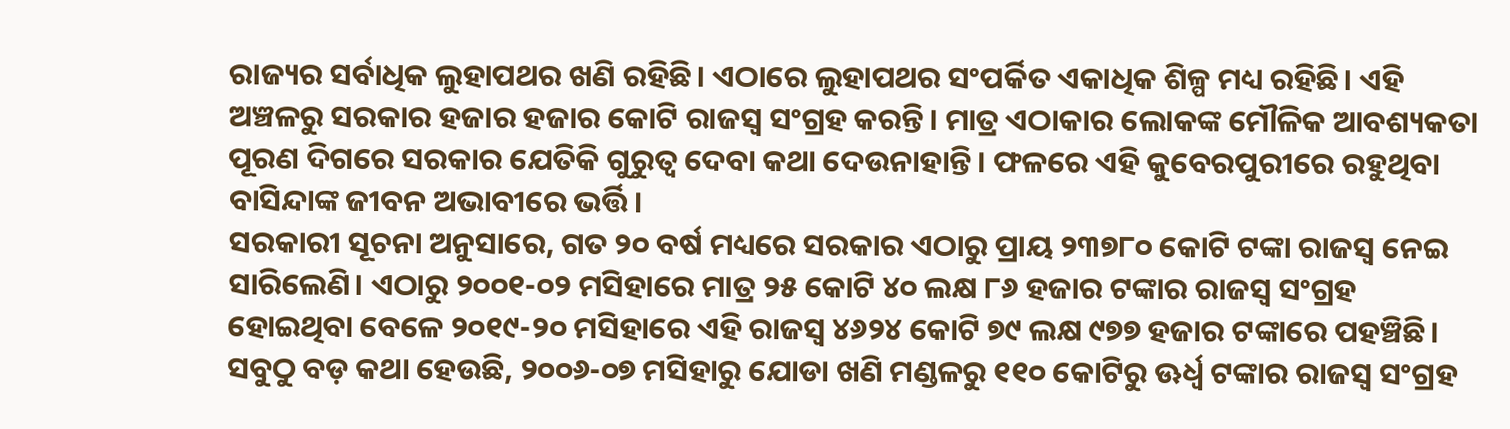ରାଜ୍ୟର ସର୍ବାଧିକ ଲୁହାପଥର ଖଣି ରହିଛି। ଏଠାରେ ଲୁହାପଥର ସଂପର୍କିତ ଏକାଧିକ ଶିଳ୍ପ ମଧ୍ୟ ରହିଛି। ଏହି ଅଞ୍ଚଳରୁ ସରକାର ହଜାର ହଜାର କୋଟି ରାଜସ୍ବ ସଂଗ୍ରହ କରନ୍ତି। ମାତ୍ର ଏଠାକାର ଲୋକଙ୍କ ମୌଳିକ ଆବଶ୍ୟକତା ପୂରଣ ଦିଗରେ ସରକାର ଯେତିକି ଗୁରୁତ୍ବ ଦେବା କଥା ଦେଉନାହାନ୍ତି। ଫଳରେ ଏହି କୁବେରପୁରୀରେ ରହୁଥିବା ବାସିନ୍ଦାଙ୍କ ଜୀବନ ଅଭାବୀରେ ଭର୍ତ୍ତି।
ସରକାରୀ ସୂଚନା ଅନୁସାରେ, ଗତ ୨୦ ବର୍ଷ ମଧ୍ୟରେ ସରକାର ଏଠାରୁ ପ୍ରାୟ ୨୩୭୮୦ କୋଟି ଟଙ୍କା ରାଜସ୍ବ ନେଇ ସାରିଲେଣି। ଏଠାରୁ ୨୦୦୧-୦୨ ମସିହାରେ ମାତ୍ର ୨୫ କୋଟି ୪୦ ଲକ୍ଷ ୮୬ ହଜାର ଟଙ୍କାର ରାଜସ୍ବ ସଂଗ୍ରହ ହୋଇଥିବା ବେଳେ ୨୦୧୯-୨୦ ମସିହାରେ ଏହି ରାଜସ୍ବ ୪୬୨୪ କୋଟି ୭୯ ଲକ୍ଷ ୯୭୭ ହଜାର ଟଙ୍କାରେ ପହଞ୍ଚିଛି। ସବୁଠୁ ବଡ଼ କଥା ହେଉଛି, ୨୦୦୬-୦୭ ମସିହାରୁ ଯୋଡା ଖଣି ମଣ୍ଡଳରୁ ୧୧୦ କୋଟିରୁ ଊର୍ଧ୍ବ ଟଙ୍କାର ରାଜସ୍ବ ସଂଗ୍ରହ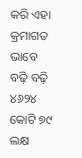କରି ଏହା କ୍ରମାଗତ ଭାବେ ବଢ଼ି ବଢ଼ି ୪୬୨୪ କୋଟି ୭୯ ଲକ୍ଷ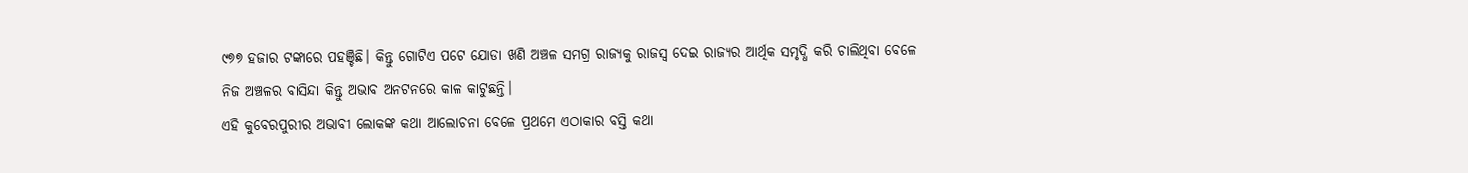୯୭୭ ହଜାର ଟଙ୍କାରେ ପହଞ୍ଚିଛି। କିନ୍ତୁ ଗୋଟିଏ ପଟେ ଯୋଡା ଖଣି ଅଞ୍ଚଳ ସମଗ୍ର ରାଜ୍ୟକୁ ରାଜସ୍ବ ଦେଇ ରାଜ୍ୟର ଆର୍ଥିକ ସମୃଦ୍ଧି କରି ଚାଲିଥିବା ବେଳେ ନିଜ ଅଞ୍ଚଳର ବାସିନ୍ଦା କିନ୍ତୁ ଅଭାବ ଅନଟନରେ କାଳ କାଟୁଛନ୍ତି।
ଏହି କୁବେରପୁରୀର ଅଭାବୀ ଲୋକଙ୍କ କଥା ଆଲୋଚନା ବେଳେ ପ୍ରଥମେ ଏଠାକାର ବସ୍ତି କଥା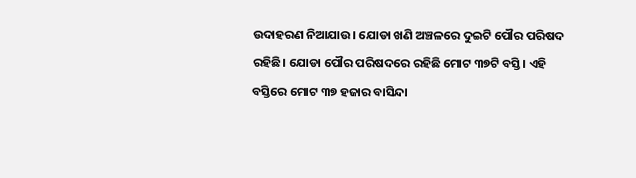ଉଦାହରଣ ନିଆଯାଉ। ଯୋଡା ଖଣି ଅଞ୍ଚଳରେ ଦୁଇଟି ପୌର ପରିଷଦ ରହିଛି। ଯୋଡା ପୌର ପରିଷଦରେ ରହିଛି ମୋଟ ୩୭ଟି ବସ୍ତି। ଏହି ବସ୍ତିରେ ମୋଟ ୩୭ ହଜାର ବାସିନ୍ଦା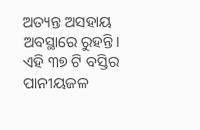ଅତ୍ୟନ୍ତ ଅସହାୟ ଅବସ୍ଥାରେ ରୁହନ୍ତି। ଏହି ୩୭ ଟି ବସ୍ତିର ପାନୀୟଜଳ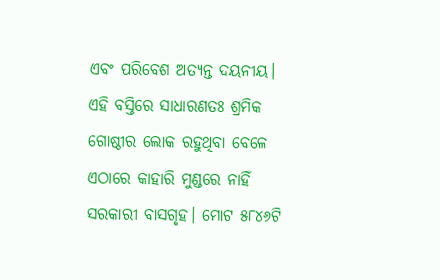ଏବଂ ପରିବେଶ ଅତ୍ୟନ୍ତ ଦୟନୀୟ। ଏହି ବସ୍ତିରେ ସାଧାରଣତଃ ଶ୍ରମିକ ଗୋଷ୍ଠୀର ଲୋକ ରହୁଥିବା ବେଳେ ଏଠାରେ କାହାରି ମୁଣ୍ଡରେ ନାହିଁ ସରକାରୀ ବାସଗୃହ। ମୋଟ ୫୮୪୬ଟି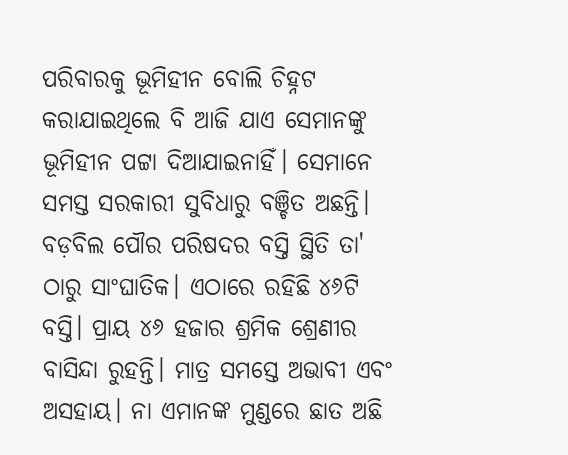ପରିବାରକୁ ଭୂମିହୀନ ବୋଲି ଚିହ୍ନଟ କରାଯାଇଥିଲେ ବି ଆଜି ଯାଏ ସେମାନଙ୍କୁ ଭୂମିହୀନ ପଟ୍ଟା ଦିଆଯାଇନାହିଁ। ସେମାନେ ସମସ୍ତ ସରକାରୀ ସୁବିଧାରୁ ବଞ୍ଚିତ ଅଛନ୍ତି।
ବଡ଼ବିଲ ପୌର ପରିଷଦର ବସ୍ତି ସ୍ଥିତି ତା' ଠାରୁ ସାଂଘାତିକ। ଏଠାରେ ରହିଛି ୪୬ଟି ବସ୍ତି। ପ୍ରାୟ ୪୬ ହଜାର ଶ୍ରମିକ ଶ୍ରେଣୀର ବାସିନ୍ଦା ରୁହନ୍ତି। ମାତ୍ର ସମସ୍ତେ ଅଭାବୀ ଏବଂ ଅସହାୟ। ନା ଏମାନଙ୍କ ମୁଣ୍ଡରେ ଛାତ ଅଛି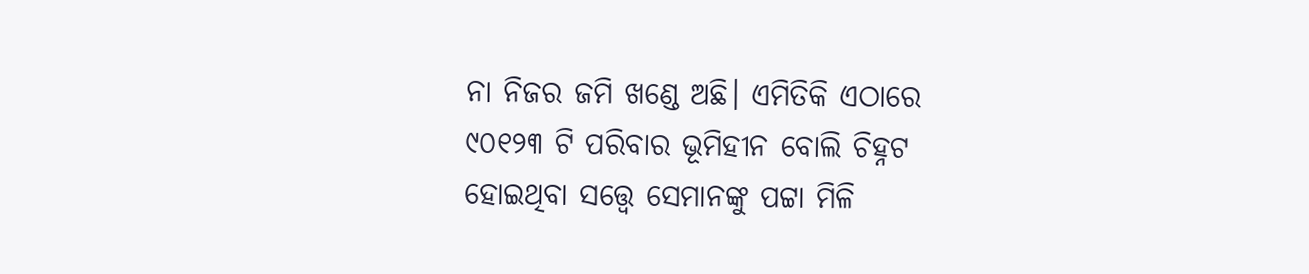ନା ନିଜର ଜମି ଖଣ୍ଡେ ଅଛି। ଏମିତିକି ଏଠାରେ ୯୦୧୨୩ ଟି ପରିବାର ଭୂମିହୀନ ବୋଲି ଚିହ୍ନଟ ହୋଇଥିବା ସତ୍ତ୍ବେ ସେମାନଙ୍କୁ ପଟ୍ଟା ମିଳି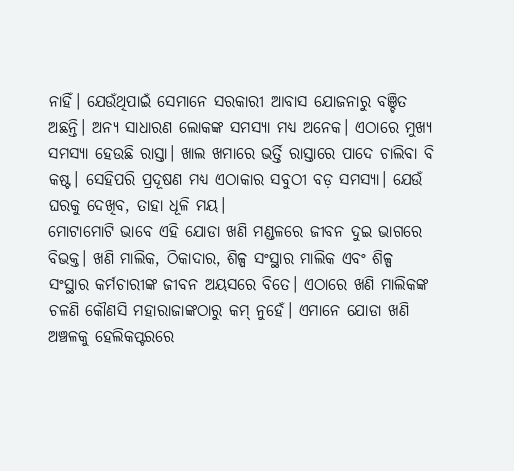ନାହିଁ। ଯେଉଁଥିପାଇଁ ସେମାନେ ସରକାରୀ ଆବାସ ଯୋଜନାରୁ ବଞ୍ଚିତ ଅଛନ୍ତି। ଅନ୍ୟ ସାଧାରଣ ଲୋକଙ୍କ ସମସ୍ୟା ମଧ୍ୟ ଅନେକ। ଏଠାରେ ମୁଖ୍ୟ ସମସ୍ୟା ହେଉଛି ରାସ୍ତା। ଖାଲ ଖମାରେ ଭର୍ତ୍ତି ରାସ୍ତାରେ ପାଦେ ଚାଲିବା ବି କଷ୍ଟ। ସେହିପରି ପ୍ରଦୂଷଣ ମଧ୍ୟ ଏଠାକାର ସବୁଠୀ ବଡ଼ ସମସ୍ୟା। ଯେଉଁ ଘରକୁ ଦେଖିବ, ତାହା ଧୂଳି ମୟ।
ମୋଟାମୋଟି ଭାବେ ଏହି ଯୋଡା ଖଣି ମଣ୍ଡଳରେ ଜୀବନ ଦୁଇ ଭାଗରେ ବିଭକ୍ତ। ଖଣି ମାଲିକ, ଠିକାଦାର, ଶିଳ୍ପ ସଂସ୍ଥାର ମାଲିକ ଏବଂ ଶିଳ୍ପ ସଂସ୍ଥାର କର୍ମଚାରୀଙ୍କ ଜୀବନ ଅୟସରେ ବିତେ। ଏଠାରେ ଖଣି ମାଲିକଙ୍କ ଚଳଣି କୌଣସି ମହାରାଜାଙ୍କଠାରୁ କମ୍ ନୁହେଁ। ଏମାନେ ଯୋଡା ଖଣି ଅଞ୍ଚଳକୁ ହେଲିକପ୍ଟରରେ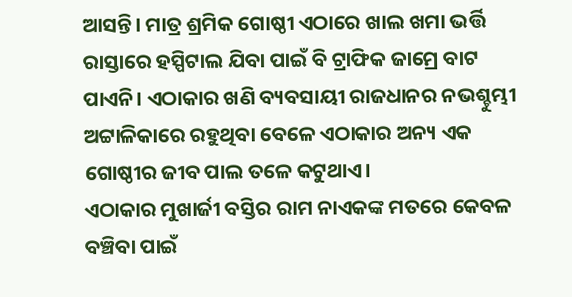ଆସନ୍ତି। ମାତ୍ର ଶ୍ରମିକ ଗୋଷ୍ଠୀ ଏଠାରେ ଖାଲ ଖମା ଭର୍ତ୍ତି ରାସ୍ତାରେ ହସ୍ପିଟାଲ ଯିବା ପାଇଁ ବି ଟ୍ରାଫିକ ଜାମ୍ରେ ବାଟ ପାଏନି। ଏଠାକାର ଖଣି ବ୍ୟବସାୟୀ ରାଜଧାନର ନଭଶ୍ଚୁମ୍ଭୀ ଅଟ୍ଟାଳିକାରେ ରହୁଥିବା ବେଳେ ଏଠାକାର ଅନ୍ୟ ଏକ ଗୋଷ୍ଠୀର ଜୀବ ପାଲ ତଳେ କଟୁଥାଏ।
ଏଠାକାର ମୁଖାର୍ଜୀ ବସ୍ତିର ରାମ ନାଏକଙ୍କ ମତରେ କେବଳ ବଞ୍ଚିବା ପାଇଁ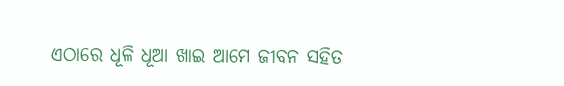ଏଠାରେ ଧୂଳି ଧୂଆ ଖାଇ ଆମେ ଜୀବନ ସହିତ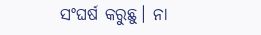ସଂଘର୍ଷ କରୁଛୁ। ନା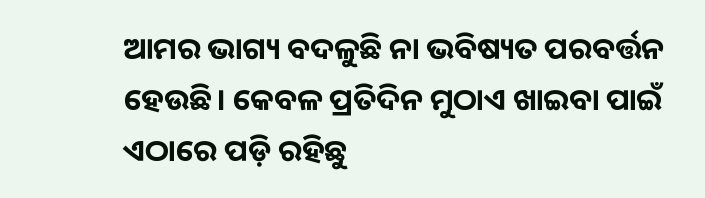ଆମର ଭାଗ୍ୟ ବଦଳୁଛି ନା ଭବିଷ୍ୟତ ପରବର୍ତ୍ତନ ହେଉଛି। କେବଳ ପ୍ରତିଦିନ ମୁଠାଏ ଖାଇବା ପାଇଁ ଏଠାରେ ପଡ଼ି ରହିଛୁ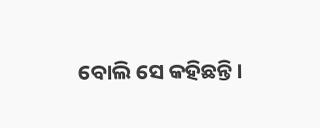ବୋଲି ସେ କହିଛନ୍ତି।